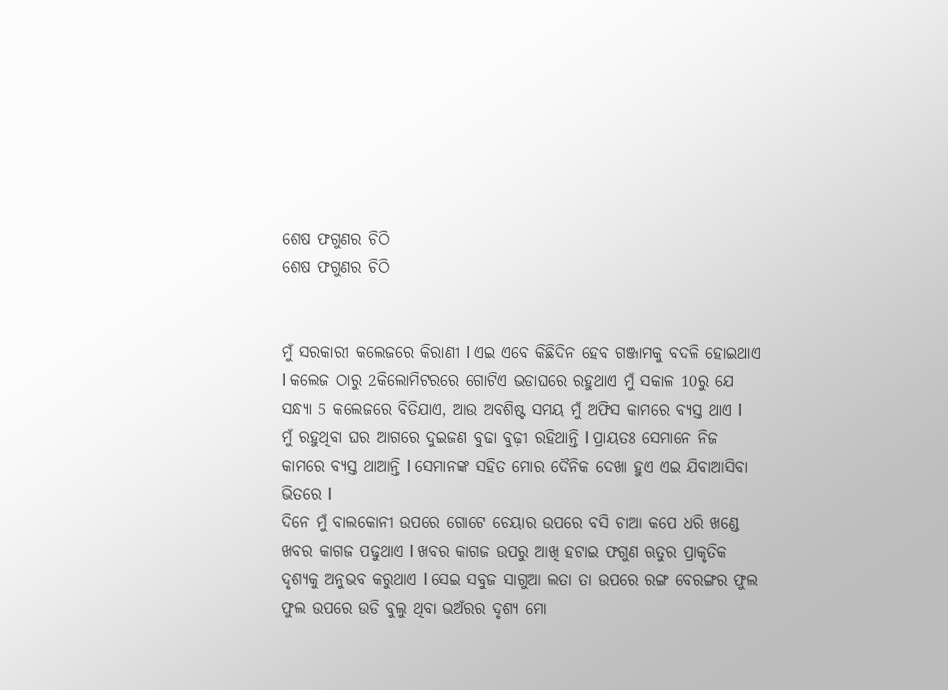ଶେଷ ଫଗୁଣର ଚିଠି
ଶେଷ ଫଗୁଣର ଚିଠି


ମୁଁ ସରକାରୀ କଲେଜରେ କିରାଣୀ l ଏଇ ଏବେ କିଛିଦିନ ହେବ ଗଞ୍ଜାମକୁ ବଦଳି ହୋଇଥାଏ l କଲେଜ ଠାରୁ 2କିଲୋମିଟରରେ ଗୋଟିଏ ଭଡାଘରେ ରହୁଥାଏ ମୁଁ ସକାଳ 10ରୁ ଯେ ସନ୍ଧ୍ୟା 5 କଲେଜରେ ବିତିଯାଏ, ଆଉ ଅବଶିଷ୍ଟ ସମୟ ମୁଁ ଅଫିସ କାମରେ ବ୍ୟସ୍ତ ଥାଏ l
ମୁଁ ରହୁଥିବା ଘର ଆଗରେ ଦୁଇଜଣ ବୁଢା ବୁଢ଼ୀ ରହିଥାନ୍ତି l ପ୍ରାୟତଃ ସେମାନେ ନିଜ କାମରେ ବ୍ୟସ୍ତ ଥାଆନ୍ତି l ସେମାନଙ୍କ ସହିତ ମୋର ଦୈନିକ ଦେଖା ହୁଏ ଏଇ ଯିବାଆସିବା ଭିତରେ l
ଦିନେ ମୁଁ ବାଲକୋନୀ ଉପରେ ଗୋଟେ ଚେୟାର ଉପରେ ବସି ଚାଆ କପେ ଧରି ଖଣ୍ଡେ ଖବର କାଗଜ ପଢୁଥାଏ l ଖବର କାଗଜ ଉପରୁ ଆଖି ହଟାଇ ଫଗୁଣ ଋତୁର ପ୍ରାକୃତିକ ଦୃଶ୍ୟକୁ ଅନୁଭବ କରୁଥାଏ l ସେଇ ସବୁଜ ସାଗୁଆ ଲତା ତା ଉପରେ ରଙ୍ଗ ବେରଙ୍ଗର ଫୁଲ ଫୁଲ ଉପରେ ଉଡି ବୁଲୁ ଥିବା ଭଅଁରର ଦୃଶ୍ୟ ମୋ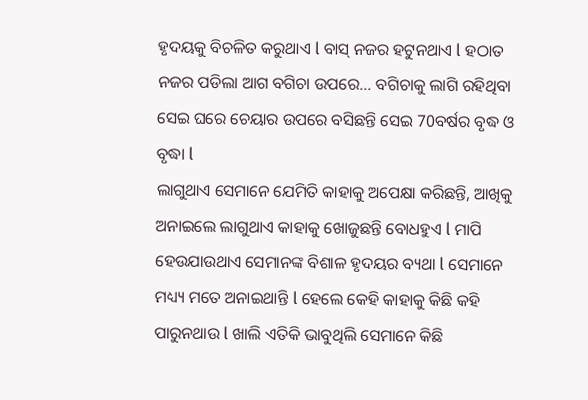ହୃଦୟକୁ ବିଚଳିତ କରୁଥାଏ l ବାସ୍ ନଜର ହଟୁନଥାଏ l ହଠାତ ନଜର ପଡିଲା ଆଗ ବଗିଚା ଉପରେ... ବଗିଚାକୁ ଲାଗି ରହିଥିବା ସେଇ ଘରେ ଚେୟାର ଉପରେ ବସିଛନ୍ତି ସେଇ 70ବର୍ଷର ବୃଦ୍ଧ ଓ ବୃଦ୍ଧା l
ଲାଗୁଥାଏ ସେମାନେ ଯେମିତି କାହାକୁ ଅପେକ୍ଷା କରିଛନ୍ତି, ଆଖିକୁ ଅନାଇଲେ ଲାଗୁଥାଏ କାହାକୁ ଖୋଜୁଛନ୍ତି ବୋଧହୁଏ l ମାପି ହେଉଯାଉଥାଏ ସେମାନଙ୍କ ବିଶାଳ ହୃଦୟର ବ୍ୟଥା l ସେମାନେ ମଧ୍ୟ୍ୟ ମତେ ଅନାଇଥାନ୍ତି l ହେଲେ କେହି କାହାକୁ କିଛି କହି ପାରୁନଥାଉ l ଖାଲି ଏତିକି ଭାବୁଥିଲି ସେମାନେ କିଛି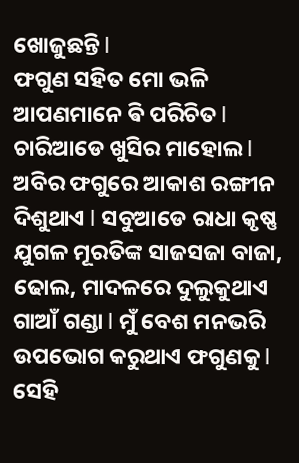ଖୋଜୁଛନ୍ତି l
ଫଗୁଣ ସହିତ ମୋ ଭଳି ଆପଣମାନେ ଵି ପରିଚିତ l ଚାରିଆଡେ ଖୁସିର ମାହୋଲ l ଅବିର ଫଗୁରେ ଆକାଶ ରଙ୍ଗୀନ ଦିଶୁଥାଏ l ସବୁଆଡେ ରାଧା କୃଷ୍ଣ ଯୁଗଳ ମୂରତିଙ୍କ ସାଜସଜା ବାଜା, ଢୋଲ, ମାଦଳରେ ଦୁଲୁକୁଥାଏ ଗାଆଁ ଗଣ୍ଡା l ମୁଁ ବେଶ ମନଭରି ଉପଭୋଗ କରୁଥାଏ ଫଗୁଣକୁ l
ସେହି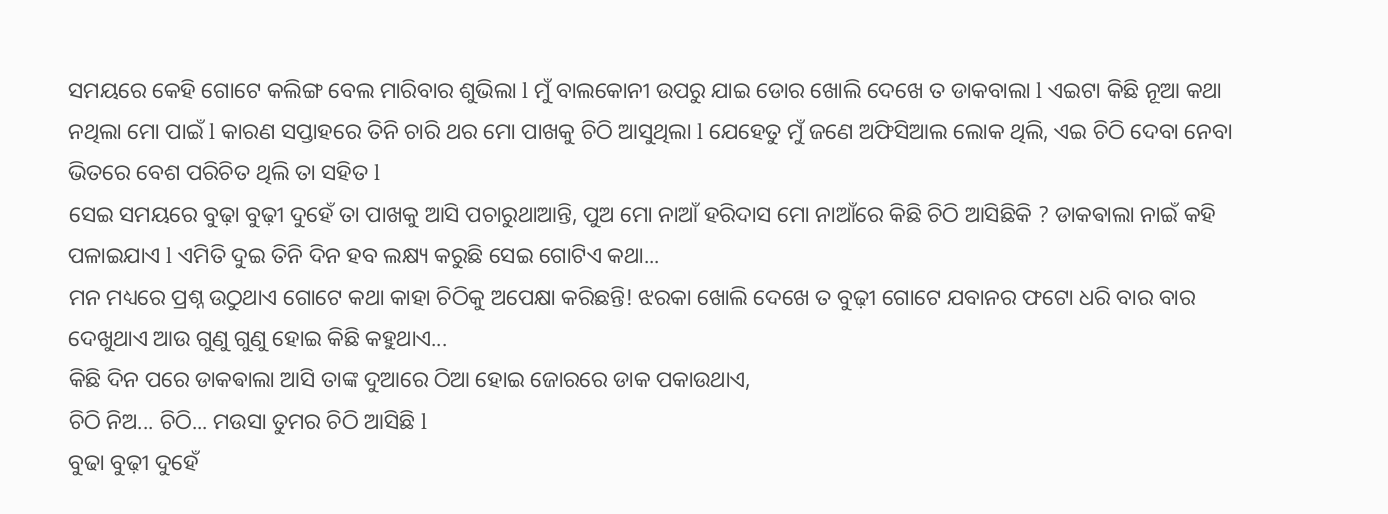ସମୟରେ କେହି ଗୋଟେ କଲିଙ୍ଗ ବେଲ ମାରିବାର ଶୁଭିଲା l ମୁଁ ବାଲକୋନୀ ଉପରୁ ଯାଇ ଡୋର ଖୋଲି ଦେଖେ ତ ଡାକବାଲା l ଏଇଟା କିଛି ନୂଆ କଥା ନଥିଲା ମୋ ପାଇଁ l କାରଣ ସପ୍ତାହରେ ତିନି ଚାରି ଥର ମୋ ପାଖକୁ ଚିଠି ଆସୁଥିଲା l ଯେହେତୁ ମୁଁ ଜଣେ ଅଫିସିଆଲ ଲୋକ ଥିଲି, ଏଇ ଚିଠି ଦେବା ନେବା ଭିତରେ ବେଶ ପରିଚିତ ଥିଲି ତା ସହିତ l
ସେଇ ସମୟରେ ବୁଢ଼ା ବୁଢ଼ୀ ଦୁହେଁ ତା ପାଖକୁ ଆସି ପଚାରୁଥାଆନ୍ତି, ପୁଅ ମୋ ନାଆଁ ହରିଦାସ ମୋ ନାଆଁରେ କିଛି ଚିଠି ଆସିଛିକି ? ଡାକଵାଲା ନାଇଁ କହି ପଳାଇଯାଏ l ଏମିତି ଦୁଇ ତିନି ଦିନ ହବ ଲକ୍ଷ୍ୟ କରୁଛି ସେଇ ଗୋଟିଏ କଥା...
ମନ ମଧ୍ୟରେ ପ୍ରଶ୍ନ ଉଠୁଥାଏ ଗୋଟେ କଥା କାହା ଚିଠିକୁ ଅପେକ୍ଷା କରିଛନ୍ତି! ଝରକା ଖୋଲି ଦେଖେ ତ ବୁଢ଼ୀ ଗୋଟେ ଯବାନର ଫଟୋ ଧରି ବାର ବାର ଦେଖୁଥାଏ ଆଉ ଗୁଣୁ ଗୁଣୁ ହୋଇ କିଛି କହୁଥାଏ...
କିଛି ଦିନ ପରେ ଡାକଵାଲା ଆସି ତାଙ୍କ ଦୁଆରେ ଠିଆ ହୋଇ ଜୋରରେ ଡାକ ପକାଉଥାଏ,
ଚିଠି ନିଅ... ଚିଠି... ମଉସା ତୁମର ଚିଠି ଆସିଛି l
ବୁଢା ବୁଢ଼ୀ ଦୁହେଁ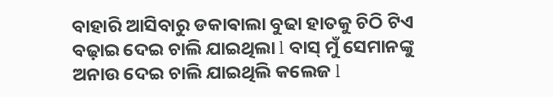ବାହାରି ଆସିବାରୁ ଡକାଵାଲା ବୁଢା ହାତକୁ ଚିଠି ଟିଏ ବଢ଼ାଇ ଦେଇ ଚାଲି ଯାଇଥିଲା l ବାସ୍ ମୁଁ ସେମାନଙ୍କୁ ଅନାଉ ଦେଇ ଚାଲି ଯାଇଥିଲି କଲେଜ l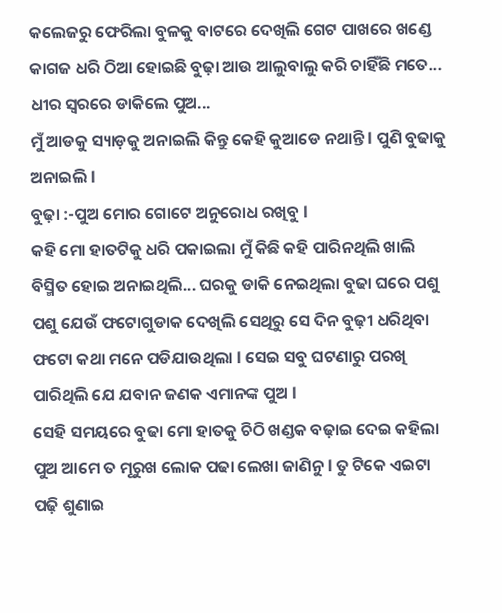କଲେଜରୁ ଫେରିଲା ବୁଳକୁ ବାଟରେ ଦେଖିଲି ଗେଟ ପାଖରେ ଖଣ୍ଡେ କାଗଜ ଧରି ଠିଆ ହୋଇଛି ବୁଢ଼ା ଆଉ ଆଲୁବାଲୁ କରି ଚାହିଁଛି ମତେ...
ଧୀର ସ୍ୱରରେ ଡାକିଲେ ପୁଅ...
ମୁଁ ଆଡକୁ ସ୍ୟାଡ଼କୁ ଅନାଇଲି କିନ୍ତୁ କେହି କୁଆଡେ ନଥାନ୍ତି l ପୁଣି ବୁଢାକୁ ଅନାଇଲି l
ବୁଢ଼ା :-ପୁଅ ମୋର ଗୋଟେ ଅନୁରୋଧ ରଖିବୁ l
କହି ମୋ ହାତଟିକୁ ଧରି ପକାଇଲା ମୁଁ କିଛି କହି ପାରିନଥିଲି ଖାଲି ବିସ୍ମିତ ହୋଇ ଅନାଇଥିଲି... ଘରକୁ ଡାକି ନେଇଥିଲା ବୁଢା ଘରେ ପଶୁ ପଶୁ ଯେଉଁ ଫଟୋଗୁଡାକ ଦେଖିଲି ସେଥିରୁ ସେ ଦିନ ବୁଢ଼ୀ ଧରିଥିବା ଫଟୋ କଥା ମନେ ପଡିଯାଉଥିଲା l ସେଇ ସବୁ ଘଟଣାରୁ ପରଖି ପାରିଥିଲି ଯେ ଯବାନ ଜଣକ ଏମାନଙ୍କ ପୁଅ l
ସେହି ସମୟରେ ବୁଢା ମୋ ହାତକୁ ଚିଠି ଖଣ୍ଡକ ବଢ଼ାଇ ଦେଇ କହିଲା ପୁଅ ଆମେ ତ ମୂରୁଖ ଲୋକ ପଢା ଲେଖା ଜାଣିନୁ l ତୁ ଟିକେ ଏଇଟା ପଢ଼ି ଶୁଣାଇ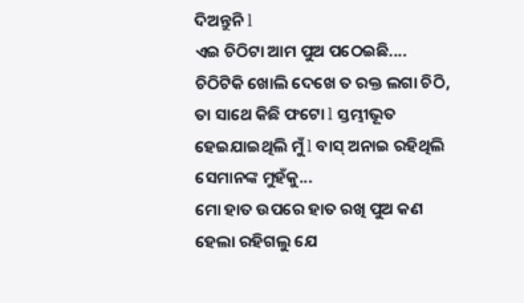ଦିଅନ୍ତୁନି l
ଏଇ ଚିଠିଟା ଆମ ପୁଅ ପଠେଇଛି....
ଚିଠିଟିକି ଖୋଲି ଦେଖେ ତ ରକ୍ତ ଲଗା ଚିଠି, ତା ସାଥେ କିଛି ଫଟୋ l ସ୍ତମ୍ଭୀଭୂତ ହେଇଯାଇଥିଲି ମୁଁ l ବାସ୍ ଅନାଇ ରହିଥିଲି ସେମାନଙ୍କ ମୁହଁକୁ...
ମୋ ହାତ ଉପରେ ହାତ ରଖି ପୁଅ କଣ ହେଲା ରହିଗଲୁ ଯେ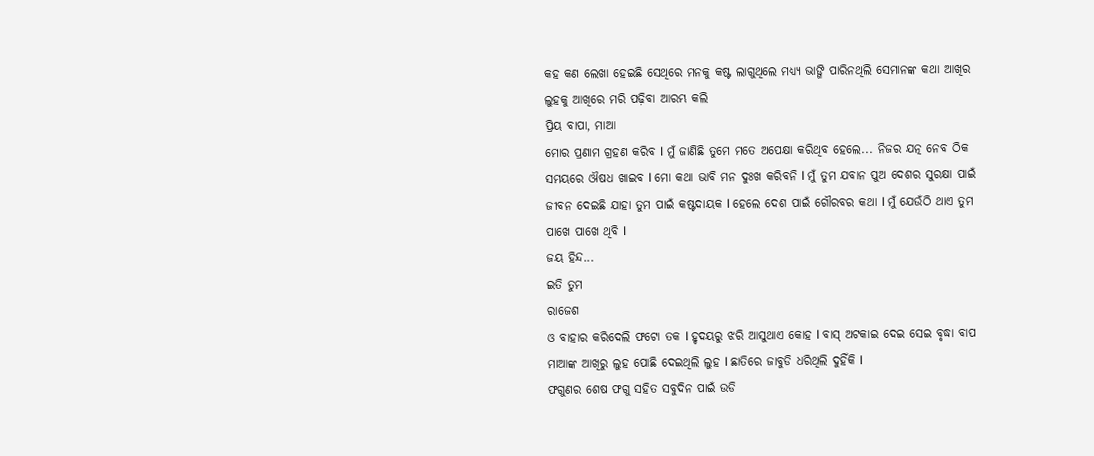କହ କଣ ଲେଖା ହେଇଛି ସେଥିରେ ମନକୁ କଷ୍ଟ ଲାଗୁଥିଲେ ମଧ୍ୟ୍ୟ ଭାଙ୍ଗି ପାରିନଥିଲି ସେମାନଙ୍କ କଥା ଆଖିର ଲୁହକୁ ଆଖିରେ ମରି ପଢ଼ିବା ଆରମ୍ଭ କଲି
ପ୍ରିୟ ବାପା, ମାଆ
ମୋର ପ୍ରଣାମ ଗ୍ରହଣ କରିବ l ମୁଁ ଜାଣିଛି ତୁମେ ମତେ ଅପେକ୍ଷା କରିଥିବ ହେଲେ... ନିଜର ଯତ୍ନ ନେବ ଠିକ ସମୟରେ ଔଷଧ ଖାଇବ l ମୋ କଥା ଭାବି ମନ ଦୁଃଖ କରିବନି l ମୁଁ ତୁମ ଯବାନ ପୁଅ ଦେଶର ସୁରକ୍ଷା ପାଇଁ ଜୀବନ ଦେଇଛି ଯାହା ତୁମ ପାଇଁ କଷ୍ଟଦାୟକ l ହେଲେ ଦେଶ ପାଇଁ ଗୌରବର କଥା l ମୁଁ ଯେଉଁଠି ଥାଏ ତୁମ ପାଖେ ପାଖେ ଥିବି l
ଜୟ ହିନ୍ଦ...
ଇତି ତୁମ
ରାଜେଶ
ଓ ବାହାର କରିଦେଲି ଫଟୋ ତକ l ହୃଦୟରୁ ଝରି ଆସୁଥାଏ କୋହ l ବାସ୍ ଅଟକାଇ ଦେଇ ସେଇ ବୃଦ୍ଧା ବାପ ମାଆଙ୍କ ଆଖିରୁ ଲୁହ ପୋଛି ଦେଇଥିଲି ଲୁହ l ଛାତିରେ ଜାବୁଡି ଧରିଥିଲି ଦୁହିଁକି l
ଫଗୁଣର ଶେଷ ଫଗୁ ସହିତ ସବୁଦିନ ପାଇଁ ଉଡି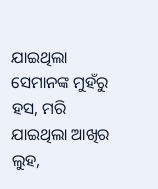ଯାଇଥିଲା ସେମାନଙ୍କ ମୁହଁରୁ ହସ, ମରି ଯାଇଥିଲା ଆଖିର ଲୁହ,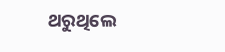ଥରୁଥିଲେ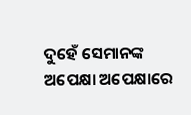ଦୁହେଁ ସେମାନଙ୍କ ଅପେକ୍ଷା ଅପେକ୍ଷାରେ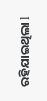ରହିଯାଇଥିଲା l